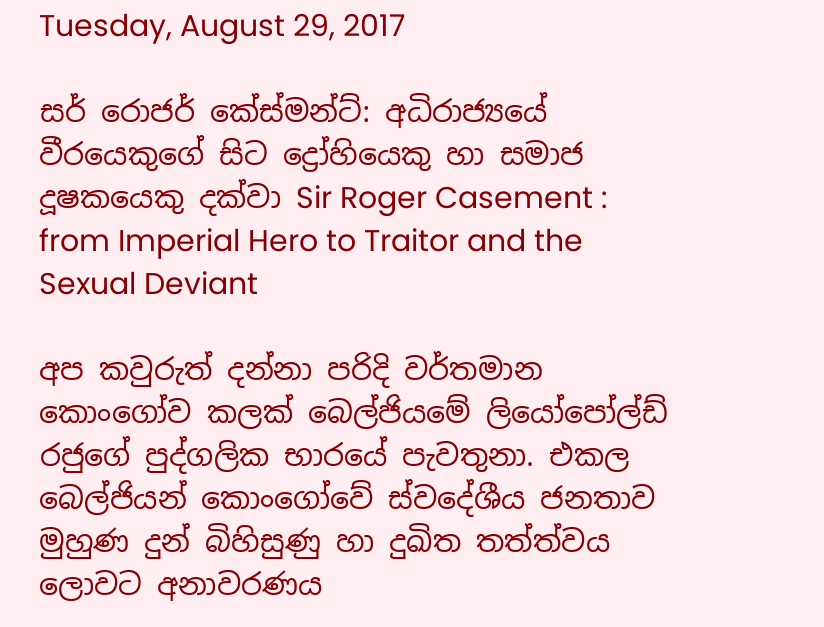Tuesday, August 29, 2017

සර් රොජර් කේස්මන්ට්: අධිරාජ්‍යයේ වීරයෙකුගේ සිට ද්‍රෝහියෙකු හා සමාජ දූෂකයෙකු දක්වා Sir Roger Casement : from Imperial Hero to Traitor and the Sexual Deviant

අප කවුරුත් දන්නා පරිදි වර්තමාන කොංගෝව කලක් බෙල්ජියමේ ලියෝපෝල්ඩ් රජුගේ පුද්ගලික භාර‍යේ පැවතුනා. එකල බෙල්ජියන් කොංගෝවේ ස්වදේශීය ජනතාව මුහුණ දුන් බිහිසුණු හා දුඛිත තත්ත්වය ලොවට අනාවරණය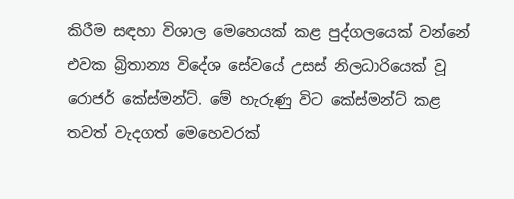කිරීම සඳහා විශාල මෙහෙයක් කළ පුද්ගලයෙක් වන්නේ එවක බ්‍රිතාන්‍ය විදේශ සේවයේ උසස් නිලධාරියෙක් වූ රොජර් කේස්මන්ට්. මේ හැරුණු විට කේස්මන්ට් කළ තවත් වැදගත් මෙහෙවරක්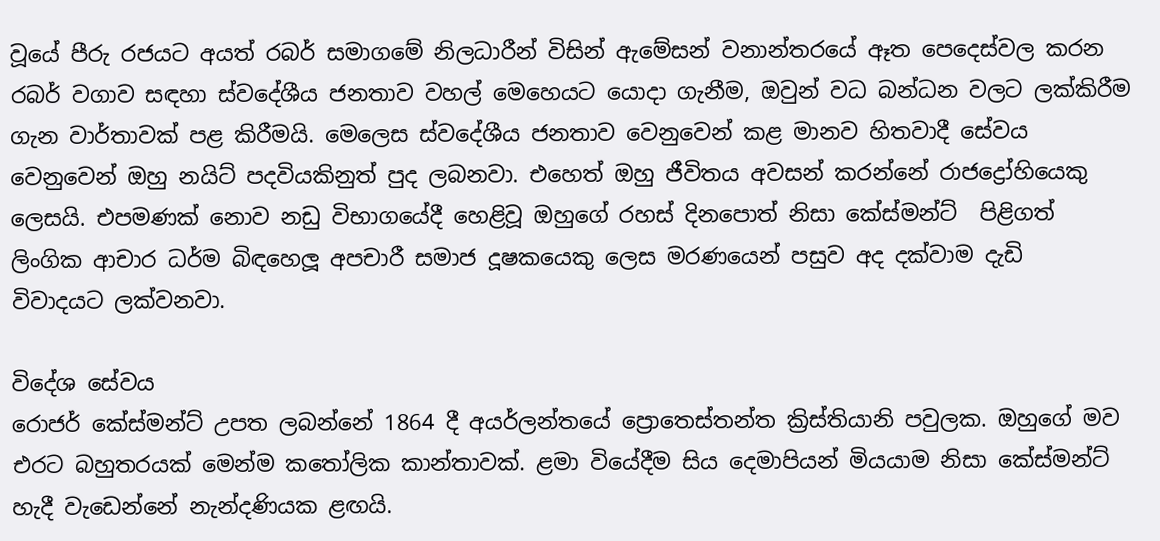වූයේ පීරු රජයට අයත් රබර් සමාගමේ නිලධාරීන් විසින් ඇමේසන් වනාන්තරයේ ඈත පෙදෙස්වල කරන රබර් වගාව සඳහා ස්වදේශීය ජනතාව වහල් මෙහෙයට යොදා ගැනීම, ඔවුන් වධ බන්ධන වලට ලක්කිරීම ගැන වාර්තාවක් පළ කිරීමයි. මෙලෙස ස්වදේශීය ජනතාව වෙනුවෙන් කළ මානව හිතවාදී සේවය වෙනුවෙන් ඔහු නයිට් පදවියකිනුත් පුද ලබනවා. එහෙත් ඔහු ජීවිතය අවසන් කරන්නේ රාජද්‍රෝහියෙකු ලෙසයි. එපමණක් නොව නඩු විභාගයේදී හෙළිවූ ඔහුගේ රහස් දිනපොත් නිසා කේස්මන්ට්  පිළිගත් ලිංගික ආචාර ධර්ම බිඳහෙලූ අපචාරී සමාජ දූෂකයෙකු ලෙස මරණයෙන් පසුව අද දක්වාම දැඩි  විවාදයට ලක්වනවා.

විදේශ සේවය
රොජර් ‍කේස්මන්ට් උපත ලබන්නේ 1864 දී අයර්ලන්ත‍යේ ප්‍රොතෙස්තන්ත ක්‍රිස්තියානි පවුලක. ඔහුගේ මව  එරට බහුතරයක් මෙන්ම කතෝලික කාන්තාවක්. ළමා වියේදීම සිය දෙමාපියන් මියයාම නිසා කේස්මන්ට් හැදී වැ‍ඩෙන්නේ නැන්දණියක ළඟයි.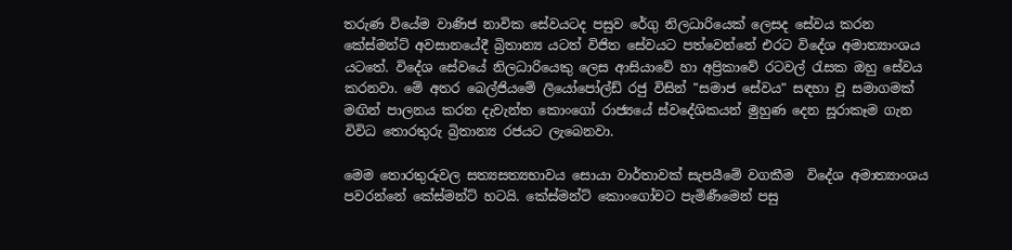තරුණ වියේම වාණිජ නාවික සේවයටද පසුව රේගු නිලධාරියෙක් ලෙසද සේවය කරන කේස්මන්ට් අවසානයේදී බ්‍රිතාන්‍ය යටත් විජිත සේවයට පත්වෙන්නේ එරට විදේශ අමාත්‍යාංශය යටතේ. විදේශ සේවයේ නිලධාරියෙකු ලෙස ආසියාවේ හා අප්‍රිකාවේ රටවල් රැසක ඔහු සේවය කරනවා. මේ අතර බෙල්ජියමේ ලියෝපෝල්ඩ් රජු විසින් "සමාජ සේවය" සඳහා වූ සමාගමක් මඟින් පාලනය කරන දැවැන්ත කොංගෝ රාජ්‍යයේ ස්වදේශිකයන් මුහුණ දෙන සූරාකෑම ගැන විවිධ තොරතුරු බ්‍රිතාන්‍ය රජයට ලැබෙනවා.

මෙම තොරතුරුවල සත්‍යසත්‍යභාවය සොයා වාර්තාවක් සැපයීමේ වගකීම  විදේශ අමාත්‍යාංශය  පවරන්නේ කේස්මන්ට් හටයි. කේස්මන්ට් කොංගෝවට පැමිණීමෙන් පසු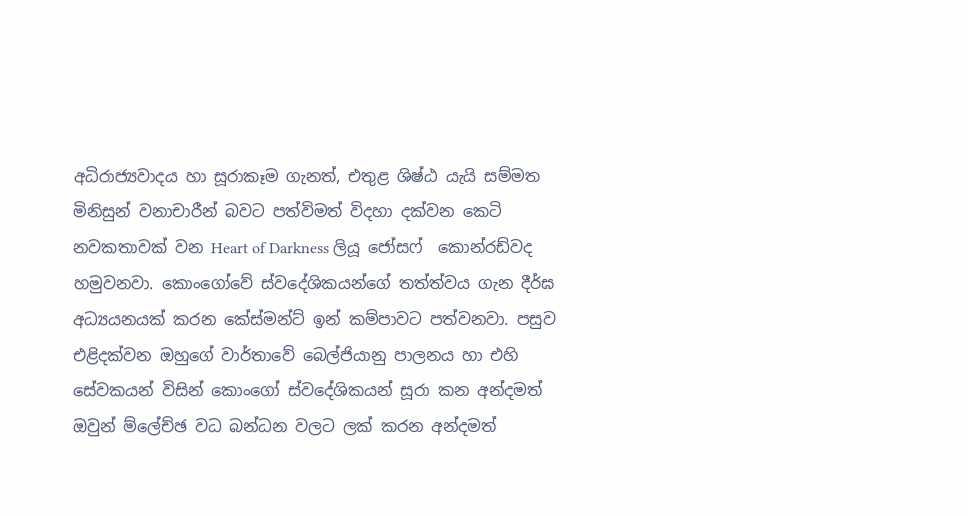අධිරාජ්‍යවාදය හා සූරාකෑම ගැනත්, එතුළ ශිෂ්ඨ යැයි සම්මත මිනිසුන් වනාචාරීන් බවට පත්විමත් විදහා දක්වන කෙටි නවකතාවක් වන Heart of Darkness ලියූ ජෝසෆ්  කොන්රඩ්වද හමුවනවා. කොංගෝවේ ස්වදේශිකයන්ගේ තත්ත්වය ගැන දීර්ඝ අධ්‍යයනයක් කරන කේස්මන්ට් ඉන් කම්පාවට පත්වනවා. පසුව එළිදක්වන ඔහුගේ වාර්තාවේ බෙල්ජියානු පාලනය හා එහි  සේවකයන් විසින් කොංගෝ ස්වදේශිකයන් සූරා කන අන්දමත් ඔවුන් ම්ලේච්ඡ වධ බන්ධන වලට ලක් කරන අන්දමත්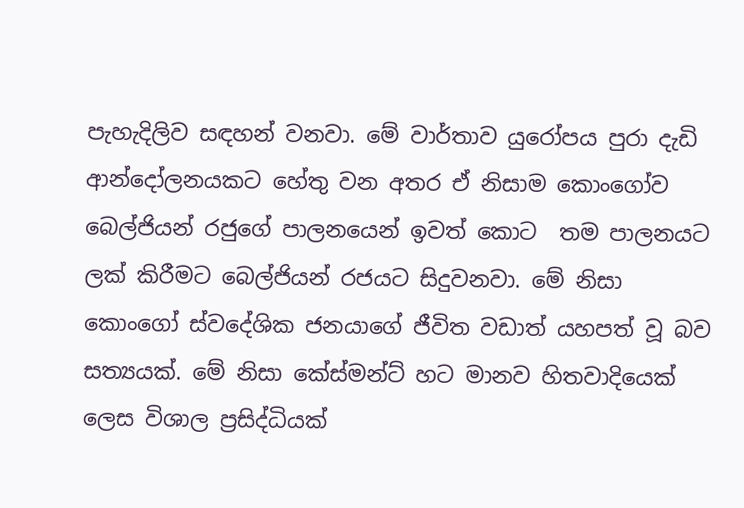පැහැදිලිව සඳහන් වනවා. මේ වාර්තාව යුරෝපය පුරා දැඩි ආන්දෝලනයකට හේතු වන අතර ඒ නිසාම කොංගෝව බෙල්ජියන් රජුගේ පාලනයෙන් ඉවත් කොට  තම පාලනයට ලක් කිරීමට බෙල්ජියන් රජයට සිදුවනවා. මේ නිසා කොංගෝ ස්වදේශික ජනයාගේ ජීවිත වඩාත් යහපත් වූ බව සත්‍යයක්. මේ නිසා කේස්මන්ට් හට මානව හිතවාදියෙක් ලෙස විශාල ප්‍රසිද්ධියක්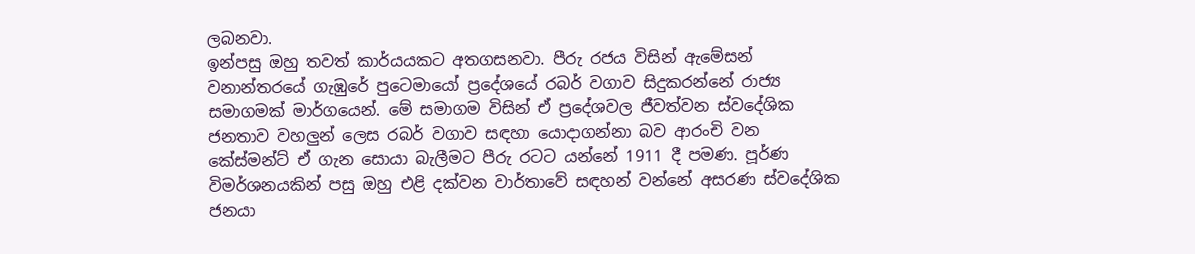ලබනවා.
ඉන්පසු ඔහු තවත් කාර්යයකට අතගසනවා. පීරු රජය විසින් ඇමේසන් වනාන්තරයේ ගැඹුරේ පුටෙමායෝ ප්‍රදේශයේ රබර් වගාව සිදුකරන්නේ රාජ්‍ය සමාගමක් මාර්ගයෙන්. මේ සමාගම විසින් ඒ ප්‍රදේශවල ජීවත්වන ස්වදේශික ජනතාව වහලුන් ලෙස රබර් වගාව සඳහා යොදාගන්නා බව ආරංචි වන කේස්මන්ට් ඒ ගැන සොයා බැලීමට පීරු රටට යන්නේ 1911 දී පමණ. පූර්ණ විමර්ශනයකින් පසු ඔහු එළි දක්වන වාර්තාවේ සඳහන් වන්නේ අසරණ ස්වදේශික ජනයා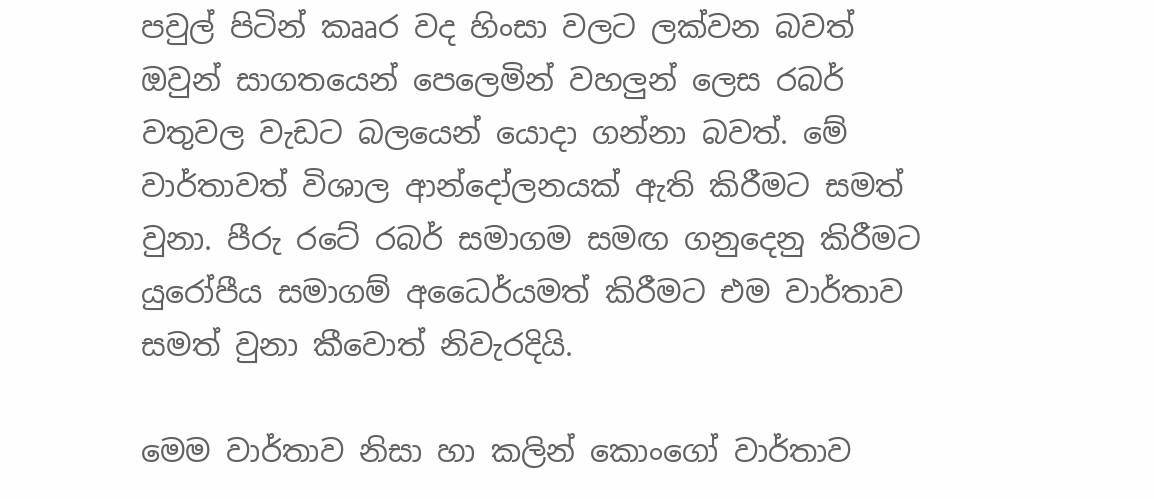පවුල් පිටින් කෲර වද හිංසා වලට ලක්වන බවත් ඔවුන් සාගතයෙන් පෙලෙමින් වහලුන් ලෙස රබර් වතුවල වැඩට බලයෙන් යොදා ගන්නා බවත්. මේ වාර්තාවත් විශාල ආන්දෝලනයක් ඇති කිරීමට සමත් වුනා. පීරු රටේ රබර් සමාගම සමඟ ගනුදෙනු කිරීමට යුරෝපීය සමාගම් අධෛර්යමත් කිරීමට එම වාර්තාව සමත් වුනා කීවොත් නිවැරදියි.

මෙම වාර්තාව නිසා හා කලින් කොංගෝ වාර්තාව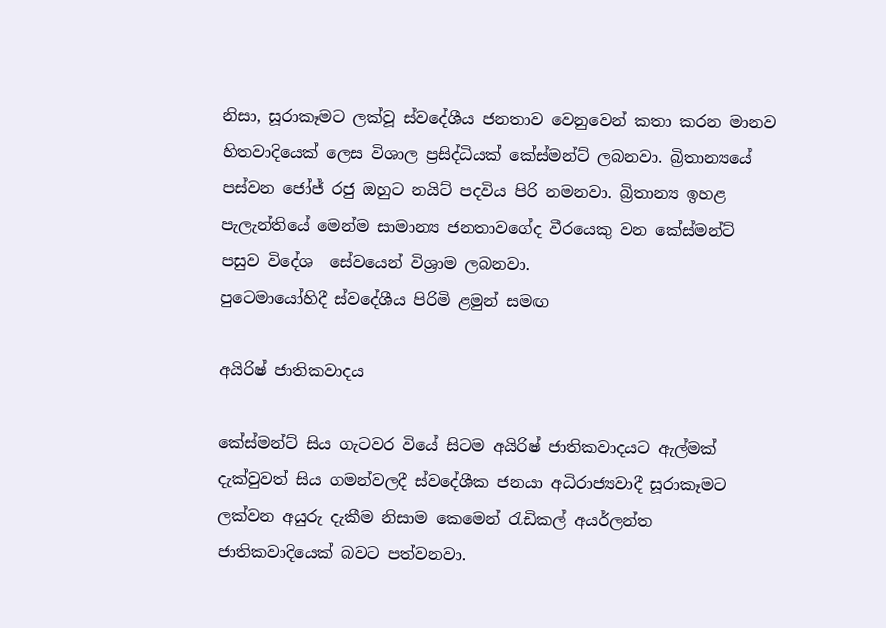නිසා, සූරාකෑමට ලක්වූ ස්වදේශීය ජනතාව වෙනුවෙන් කතා කරන මානව හිතවාදියෙක් ලෙස විශාල ප්‍රසිද්ධියක් කේස්මන්ට් ලබනවා. බ්‍රිතාන්‍යයේ පස්වන ජෝජ් රජු ඔහුට නයිට් පදවිය පිරි නමනවා. බ්‍රිතාන්‍ය ඉහළ පැලැන්තියේ මෙන්ම සාමාන්‍ය ජනතාවගේද වීරයෙකු වන කේස්මන්ට් පසුව විදේශ  සේවයෙන් විශ්‍රාම ලබනවා.
පුටෙමායෝහිදී ස්වදේශීය පිරිමි ළමුන් සමඟ

අයිරිෂ් ජාතිකවාදය

කේස්මන්ට් සිය ගැටවර වියේ සිටම අයිරිෂ් ජාතිකවාදයට ඇල්මක් දැක්වුවත් සිය ගමන්වලදී ස්වදේශීක ජනයා අධිරාජ්‍යවාදී සූරාකෑමට ලක්වන අයුරු දැකීම නිසාම කෙමෙන් රැඩිකල් අයර්ලන්ත ජාතිකවාදියෙක් බවට පත්වනවා.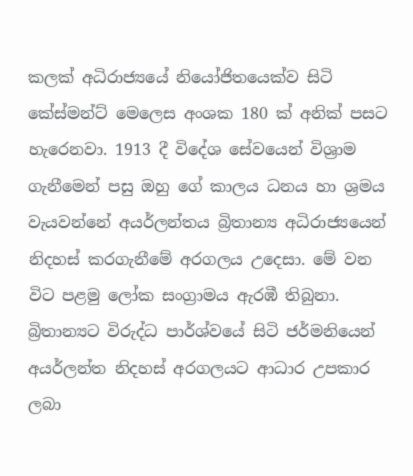කලක් අධිරාජ්‍යයේ නියෝජිතයෙක්ව සිටි කේස්මන්ට් මෙලෙස අංශක 180 ක් අනික් පසට හැරෙනවා. 1913 දී විදේශ සේවයෙන් විශ්‍රාම ගැනීමෙන් පසු ඔහු ගේ කාලය ධනය හා ශ්‍රමය වැයවන්නේ අයර්ලන්තය බ්‍රිතාන්‍ය අධිරාජ්‍යයෙන් නිදහස් කරගැනීමේ අරගලය උදෙසා. මේ වන විට පළමු ලෝක සංග්‍රාමය ඇරඹී තිබුනා. බ්‍රිතාන්‍යට විරුද්ධ පාර්ශ්වයේ සිටි ජර්මනියෙන් අයර්ලන්ත නිදහස් අරගලයට ආධාර උපකාර ලබා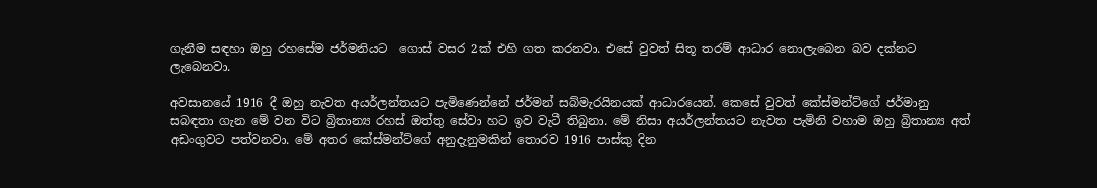ගැනීම සඳහා ඔහු රහසේම ජර්මනියට  ගොස් වසර 2ක් එහි ගත කරනවා. එසේ වුවත් සිතූ තරම් ආධාර නොලැබෙන බව දක්නට ලැබෙනවා.

අවසානයේ 1916 දී ඔහු නැවත අයර්ලන්තයට පැමිණෙන්නේ ජර්මන් සබ්මැරයිනයක් ආධාරයෙන්. කෙසේ වුවත් කේස්මන්ට්ගේ ජර්මානු සබඳතා ගැන මේ වන විට බ්‍රිතාන්‍ය රහස් ඔත්තු සේවා හට ඉව වැටී තිබුනා. මේ නිසා අයර්ලන්තයට නැවත පැමිනි වහාම ඔහු බ්‍රිතාන්‍ය අත් අඩංගුවට පත්වනවා. මේ අතර කේස්මන්ට්ගේ අනුදැනුමකින් තොරව 1916 පාස්කු දින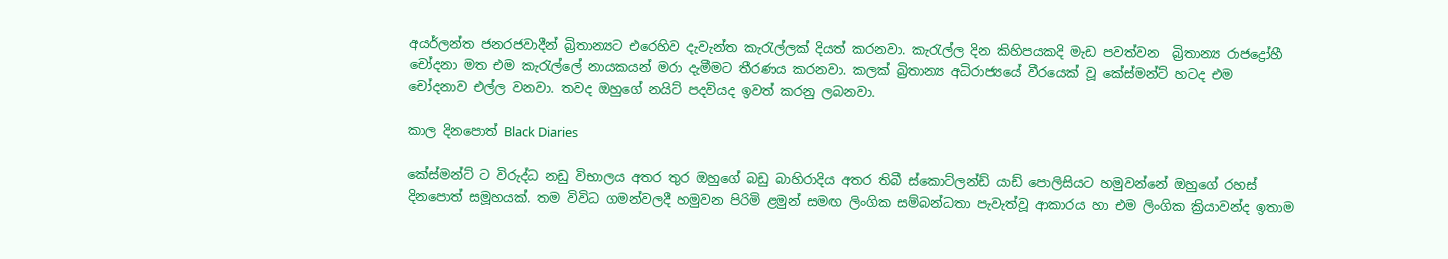අයර්ලන්ත ජනරජවාදීන් බ්‍රිතාන්‍යට එරෙහිව දැවැන්ත කැරැල්ලක් දියත් කරනවා. කැරැල්ල දින කිහිපයකදි මැඩ පවත්වන  බ්‍රිතාන්‍ය රාජද්‍රෝහී චෝදනා මත එම කැරැල්ලේ නායකයන් මරා දැමීමට තීරණය කරනවා. කලක් බ්‍රිතාන්‍ය අධිරාජ්‍යයේ වීරයෙක් වූ කේස්මන්ට් හටද එම චෝදනාව එල්ල වනවා. තවද ඔහුගේ නයිට් පදවියද ඉවත් කරනු ලබනවා.

කාල දිනපොත් Black Diaries

කේස්මන්ට් ට විරුද්ධ නඩු විභාලය අතර තුර ඔහුගේ බඩු බාහිරාදිය අතර තිබී ස්කොට්ලන්ඩ් යාඩ් පොලිසියට හමුවන්නේ ඔහුගේ රහස් දිනපොත් සමූහයක්. තම විවිධ ගමන්වලදී හමුවන පිරිමි ළමුන් සමඟ ලිංගික සම්බන්ධතා පැවැත්වූ ආකාරය හා එම ලිංගික ක්‍රියාවන්ද ඉතාම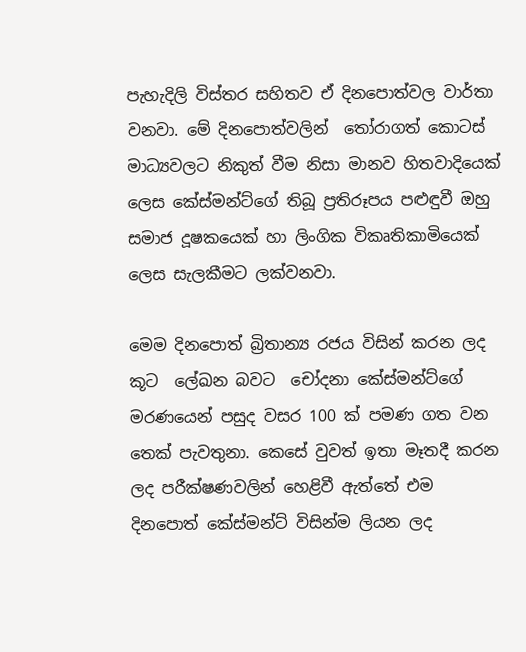පැහැදිලි විස්තර සහිතව ඒ දිනපොත්වල වාර්තා වනවා. මේ දිනපොත්වලින්  තෝරාගත් කොටස් මාධ්‍යවලට නිකුත් වීම නිසා මානව හිතවාදියෙක් ලෙස කේස්මන්ට්ගේ තිබූ ප්‍රතිරූපය පළුඳුවී ඔහු සමාජ දූෂකයෙක් හා ලිංගික විකෘතිකාමියෙක් ලෙස සැලකීමට ලක්වනවා.

මෙම දිනපොත් බ්‍රිතාන්‍ය රජය විසින් කරන ලද කූට  ලේඛන බවට  චෝදනා කේස්මන්ට්ගේ මරණයෙන් පසුද වසර 100 ක් පමණ ගත වන තෙක් පැවතුනා. කෙසේ වුවත් ඉතා මෑතදී කරන ලද පරීක්ෂණවලින් හෙළිවී ඇත්තේ එම දිනපොත් කේස්මන්ට් විසින්ම ලියන ලද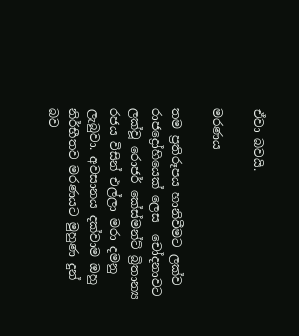ඒවා බවයි.

මරණය

තම ප්‍රතිරූපය හානිවීමට ලක්ව රාජද්‍රෝහියෙක් ලෙස  චෝදනාවට ලක්වූ රොජර් කේස්මන්ට් බ්‍රිතාන්‍ය රජය විසින් එල්ලා මරා දමනු ලැබුවා. අවසානය දක්වාම ඔහු නිර්භීතව මරණයට මුහුණ දුන් බව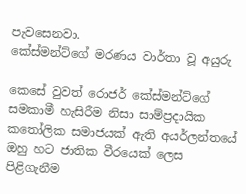පැවසෙනවා.
කේස්මන්ට්ගේ මරණය වාර්තා වූ අයුරු

කෙසේ වුවත් රොජර් කේස්මන්ට්ගේ සමකාමී හැසිරීම නිසා සාම්ප්‍රදායික කතෝලික සමාජයක් ඇති අයර්ලන්තයේ  ඔහු හට ජාතික වීරයෙක් ලෙස පිළිගැනීම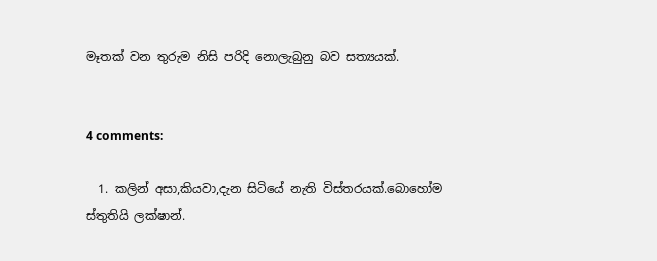මෑතක් වන තුරුම නිසි පරිදි නොලැබුනු බව සත්‍යයක්.


4 comments:

  1. කලින් අසා,කියවා,දැන සිටියේ නැති විස්තරයක්.බොහෝම ස්තුතියි ලක්ෂාන්.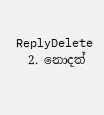ReplyDelete
  2. නොදත්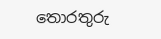තොරතුරු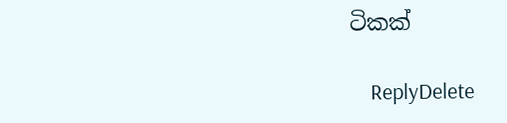ටිකක්

    ReplyDelete